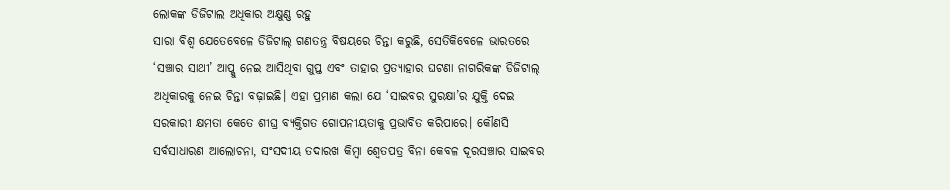ଲୋକଙ୍କ ଡିଜିଟାଲ ଅଧିକାର ଅକ୍ଷୁଣ୍ଣ ରହୁ
ସାରା ବିଶ୍ୱ ଯେତେବେଳେ ଡିଜିଟାଲ୍ ଗଣତନ୍ତ୍ର ବିଷୟରେ ଚିନ୍ତା କରୁଛି, ସେତିକିବେଳେ ଭାରତରେ ‘ସଞ୍ଚାର ସାଥୀ’ ଆପ୍କୁ ନେଇ ଆସିଥିବା ଗୁପ୍ତ ଏବଂ ତାହାର ପ୍ରତ୍ୟାହାର ଘଟଣା ନାଗରିକଙ୍କ ଡିଜିଟାଲ୍ ଅଧିକାରକୁ ନେଇ ଚିନ୍ତା ବଢ଼ାଇଛି। ଏହା ପ୍ରମାଣ କଲା ଯେ ‘ସାଇବର ସୁରକ୍ଷା’ର ଯୁକ୍ତି ଦେଇ ସରକାରୀ କ୍ଷମତା କେତେ ଶୀଘ୍ର ବ୍ୟକ୍ତିଗତ ଗୋପନୀୟତାକୁ ପ୍ରଭାବିତ କରିପାରେ। କୌଣସି ସର୍ବସାଧାରଣ ଆଲୋଚନା, ସଂସଦୀୟ ତଦାରଖ କିମ୍ବା ଶ୍ୱେତପତ୍ର ବିନା କେବଳ ଦୂରସଞ୍ଚାର ସାଇବର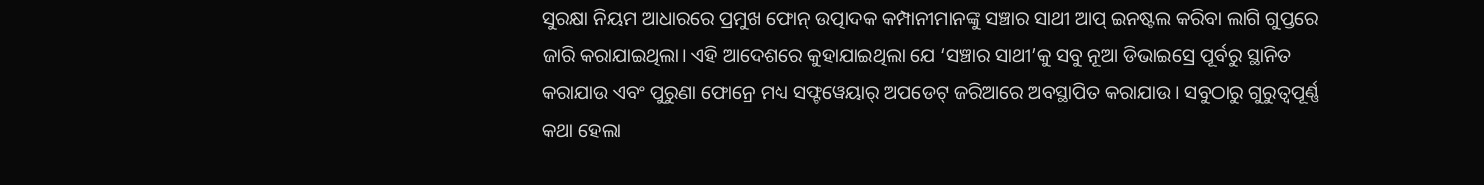ସୁରକ୍ଷା ନିୟମ ଆଧାରରେ ପ୍ରମୁଖ ଫୋନ୍ ଉତ୍ପାଦକ କମ୍ପାନୀମାନଙ୍କୁ ସଞ୍ଚାର ସାଥୀ ଆପ୍ ଇନଷ୍ଟଲ କରିବା ଲାଗି ଗୁପ୍ତରେ ଜାରି କରାଯାଇଥିଲା। ଏହି ଆଦେଶରେ କୁହାଯାଇଥିଲା ଯେ ‘ସଞ୍ଚାର ସାଥୀ’କୁ ସବୁ ନୂଆ ଡିଭାଇସ୍ରେ ପୂର୍ବରୁ ସ୍ଥାନିତ କରାଯାଉ ଏବଂ ପୁରୁଣା ଫୋନ୍ରେ ମଧ୍ୟ ସଫ୍ଟୱେୟାର୍ ଅପଡେଟ୍ ଜରିଆରେ ଅବସ୍ଥାପିତ କରାଯାଉ। ସବୁଠାରୁ ଗୁରୁତ୍ବପୂର୍ଣ୍ଣ କଥା ହେଲା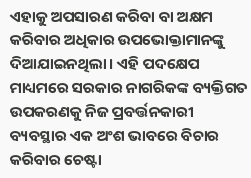ଏହାକୁ ଅପସାରଣ କରିବା ବା ଅକ୍ଷମ କରିବାର ଅଧିକାର ଉପଭୋକ୍ତାମାନଙ୍କୁ ଦିଆଯାଇନଥିଲା। ଏହି ପଦକ୍ଷେପ ମାଧ୍ୟମରେ ସରକାର ନାଗରିକଙ୍କ ବ୍ୟକ୍ତିଗତ ଉପକରଣକୁ ନିଜ ପ୍ରବର୍ତ୍ତନକାରୀ ବ୍ୟବସ୍ଥାର ଏକ ଅଂଶ ଭାବରେ ବିଚାର କରିବାର ଚେଷ୍ଟା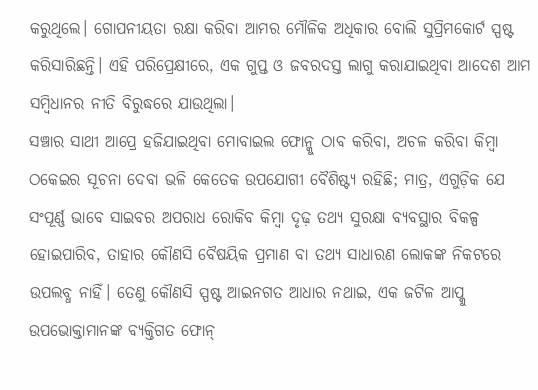କରୁଥିଲେ। ଗୋପନୀୟତା ରକ୍ଷା କରିବା ଆମର ମୌଳିକ ଅଧିକାର ବୋଲି ସୁପ୍ରିମକୋର୍ଟ ସ୍ପଷ୍ଟ କରିସାରିଛନ୍ତି। ଏହି ପରିପ୍ରେକ୍ଷୀରେ, ଏକ ଗୁପ୍ତ ଓ ଜବରଦସ୍ତ ଲାଗୁ କରାଯାଇଥିବା ଆଦେଶ ଆମ ସମ୍ବିଧାନର ନୀତି ବିରୁଦ୍ଧରେ ଯାଉଥିଲା।
ସଞ୍ଚାର ସାଥୀ ଆପ୍ରେ ହଜିଯାଇଥିବା ମୋବାଇଲ ଫୋନ୍କୁ ଠାବ କରିବା, ଅଚଳ କରିବା କିମ୍ବା ଠକେଇର ସୂଚନା ଦେବା ଭଳି କେତେକ ଉପଯୋଗୀ ବୈଶିଷ୍ଟ୍ୟ ରହିଛି; ମାତ୍ର, ଏଗୁଡ଼ିକ ଯେ ସଂପୂର୍ଣ୍ଣ ଭାବେ ସାଇବର ଅପରାଧ ରୋକିବ କିମ୍ବା ଦୃଢ଼ ତଥ୍ୟ ସୁରକ୍ଷା ବ୍ୟବସ୍ଥାର ବିକଳ୍ପ ହୋଇପାରିବ, ତାହାର କୌଣସି ବୈଷୟିକ ପ୍ରମାଣ ବା ତଥ୍ୟ ସାଧାରଣ ଲୋକଙ୍କ ନିକଟରେ ଉପଲବ୍ଧ ନାହିଁ। ତେଣୁ କୌଣସି ସ୍ପଷ୍ଟ ଆଇନଗତ ଆଧାର ନଥାଇ, ଏକ ଜଟିଳ ଆପ୍କୁ ଉପଭୋକ୍ତାମାନଙ୍କ ବ୍ୟକ୍ତିଗତ ଫୋନ୍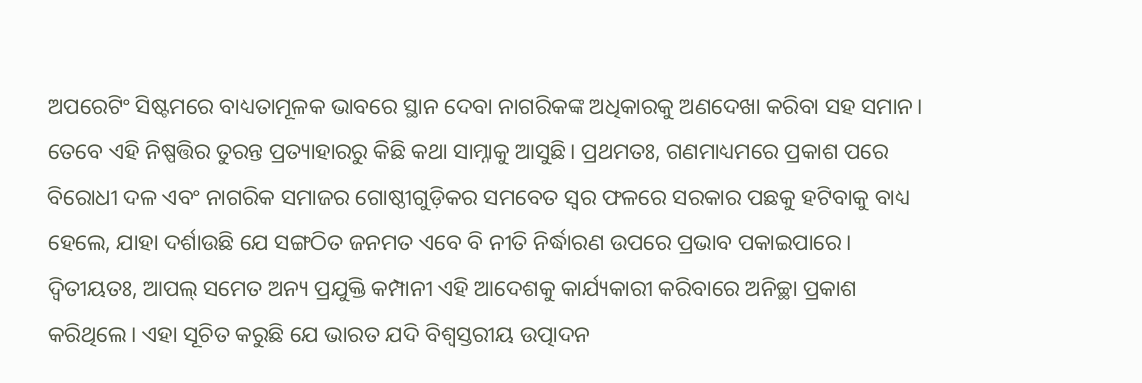ଅପରେଟିଂ ସିଷ୍ଟମରେ ବାଧ୍ୟତାମୂଳକ ଭାବରେ ସ୍ଥାନ ଦେବା ନାଗରିକଙ୍କ ଅଧିକାରକୁ ଅଣଦେଖା କରିବା ସହ ସମାନ। ତେବେ ଏହି ନିଷ୍ପତ୍ତିର ତୁରନ୍ତ ପ୍ରତ୍ୟାହାରରୁ କିଛି କଥା ସାମ୍ନାକୁ ଆସୁଛି। ପ୍ରଥମତଃ, ଗଣମାଧ୍ୟମରେ ପ୍ରକାଶ ପରେ ବିରୋଧୀ ଦଳ ଏବଂ ନାଗରିକ ସମାଜର ଗୋଷ୍ଠୀଗୁଡ଼ିକର ସମବେତ ସ୍ୱର ଫଳରେ ସରକାର ପଛକୁ ହଟିବାକୁ ବାଧ୍ୟ ହେଲେ, ଯାହା ଦର୍ଶାଉଛି ଯେ ସଙ୍ଗଠିତ ଜନମତ ଏବେ ବି ନୀତି ନିର୍ଦ୍ଧାରଣ ଉପରେ ପ୍ରଭାବ ପକାଇପାରେ। ଦ୍ୱିତୀୟତଃ, ଆପଲ୍ ସମେତ ଅନ୍ୟ ପ୍ରଯୁକ୍ତି କମ୍ପାନୀ ଏହି ଆଦେଶକୁ କାର୍ଯ୍ୟକାରୀ କରିବାରେ ଅନିଚ୍ଛା ପ୍ରକାଶ କରିଥିଲେ। ଏହା ସୂଚିତ କରୁଛି ଯେ ଭାରତ ଯଦି ବିଶ୍ୱସ୍ତରୀୟ ଉତ୍ପାଦନ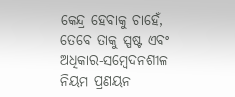କେନ୍ଦ୍ର ହେବାକୁ ଚାହେଁ, ତେବେ ତାକୁ ସ୍ପଷ୍ଟ ଏବଂ ଅଧିକାର-ସମ୍ବେଦନଶୀଳ ନିୟମ ପ୍ରଣୟନ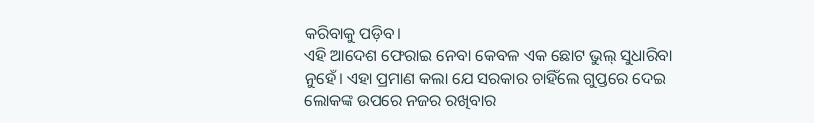କରିବାକୁ ପଡ଼ିବ।
ଏହି ଆଦେଶ ଫେରାଇ ନେବା କେବଳ ଏକ ଛୋଟ ଭୁଲ୍ ସୁଧାରିବା ନୁହେଁ। ଏହା ପ୍ରମାଣ କଲା ଯେ ସରକାର ଚାହିଁଲେ ଗୁପ୍ତରେ ଦେଇ ଲୋକଙ୍କ ଉପରେ ନଜର ରଖିବାର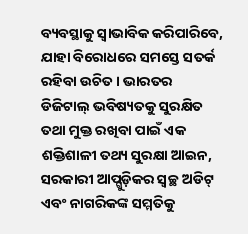ବ୍ୟବସ୍ଥାକୁ ସ୍ୱାଭାବିକ କରିପାରିବେ, ଯାହା ବିରୋଧରେ ସମସ୍ତେ ସତର୍କ ରହିବା ଉଚିତ। ଭାରତର ଡିଜିଟାଲ୍ ଭବିଷ୍ୟତକୁ ସୁରକ୍ଷିତ ତଥା ମୁକ୍ତ ରଖିବା ପାଇଁ ଏକ ଶକ୍ତିଶାଳୀ ତଥ୍ୟ ସୁରକ୍ଷା ଆଇନ, ସରକାରୀ ଆପ୍ଗୁଡ଼ିକର ସ୍ୱଚ୍ଛ ଅଡିଟ୍ ଏବଂ ନାଗରିକଙ୍କ ସମ୍ମତିକୁ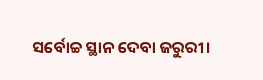ସର୍ବୋଚ୍ଚ ସ୍ଥାନ ଦେବା ଜରୁରୀ।